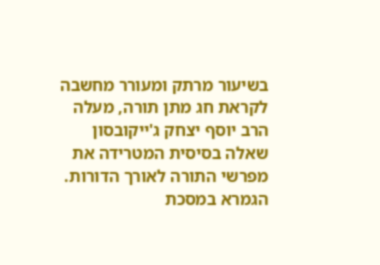בשיעור מרתק ומעורר מחשבה לקראת חג מתן תורה, מעלה הרב יוסף יצחק ג'ייקובסון שאלה בסיסית המטרידה את מפרשי התורה לאורך הדורות. הגמרא במסכת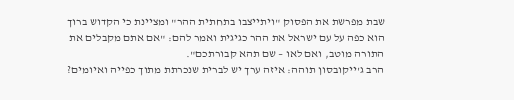שבת מפרשת את הפסוק "ויתייצבו בתחתית ההר" ומציינת כי הקדוש ברוך הוא כפה על עם ישראל את ההר כגיגית ואמר להם: "אם אתם מקבלים את התורה מוטב, ואם לאו – שם תהא קבורתכם".
הרב ג'ייקובסון תוהה: איזה ערך יש לברית שנכרתת מתוך כפייה ואיומים?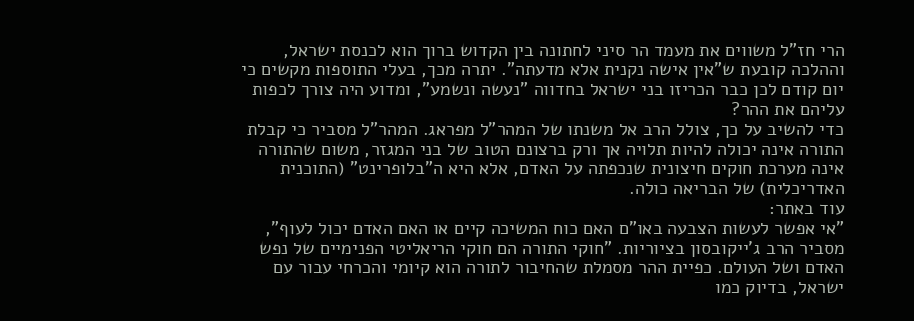הרי חז"ל משווים את מעמד הר סיני לחתונה בין הקדוש ברוך הוא לכנסת ישראל, וההלכה קובעת ש"אין אישה נקנית אלא מדעתה". יתרה מכך, בעלי התוספות מקשים כי יום קודם לכן כבר הכריזו בני ישראל בחדווה "נעשה ונשמע", ומדוע היה צורך לכפות עליהם את ההר?
כדי להשיב על כך, צולל הרב אל משנתו של המהר"ל מפראג. המהר"ל מסביר כי קבלת התורה אינה יכולה להיות תלויה אך ורק ברצונם הטוב של בני המגזר, משום שהתורה אינה מערכת חוקים חיצונית שנכפתה על האדם, אלא היא ה"בלופרינט" (התוכנית האדריכלית) של הבריאה כולה.
עוד באתר:
"אי אפשר לעשות הצבעה באו"ם האם כוח המשיכה קיים או האם האדם יכול לעוף", מסביר הרב ג'ייקובסון בציוריות. "חוקי התורה הם חוקי הריאליטי הפנימיים של נפש האדם ושל העולם. כפיית ההר מסמלת שהחיבור לתורה הוא קיומי והכרחי עבור עם ישראל, בדיוק כמו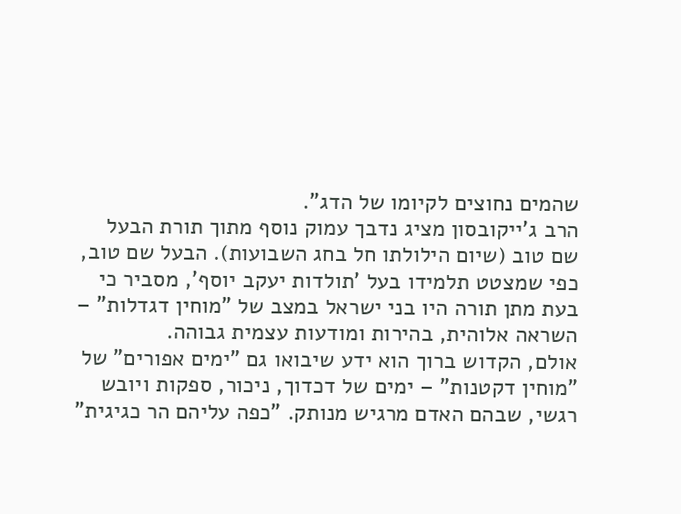שהמים נחוצים לקיומו של הדג".
הרב ג'ייקובסון מציג נדבך עמוק נוסף מתוך תורת הבעל שם טוב (שיום הילולתו חל בחג השבועות). הבעל שם טוב, כפי שמצטט תלמידו בעל 'תולדות יעקב יוסף', מסביר כי בעת מתן תורה היו בני ישראל במצב של "מוחין דגדלות" – השראה אלוהית, בהירות ומודעות עצמית גבוהה.
אולם, הקדוש ברוך הוא ידע שיבואו גם "ימים אפורים" של "מוחין דקטנות" – ימים של דכדוך, ניכור, ספקות ויובש רגשי, שבהם האדם מרגיש מנותק. "כפה עליהם הר כגיגית"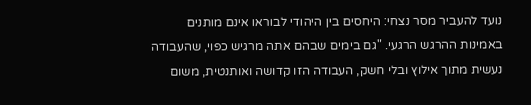נועד להעביר מסר נצחי: היחסים בין היהודי לבוראו אינם מותנים באמינות ההרגש הרגעי. "גם בימים שבהם אתה מרגיש כפוי, שהעבודה נעשית מתוך אילוץ ובלי חשק, העבודה הזו קדושה ואותנטית, משום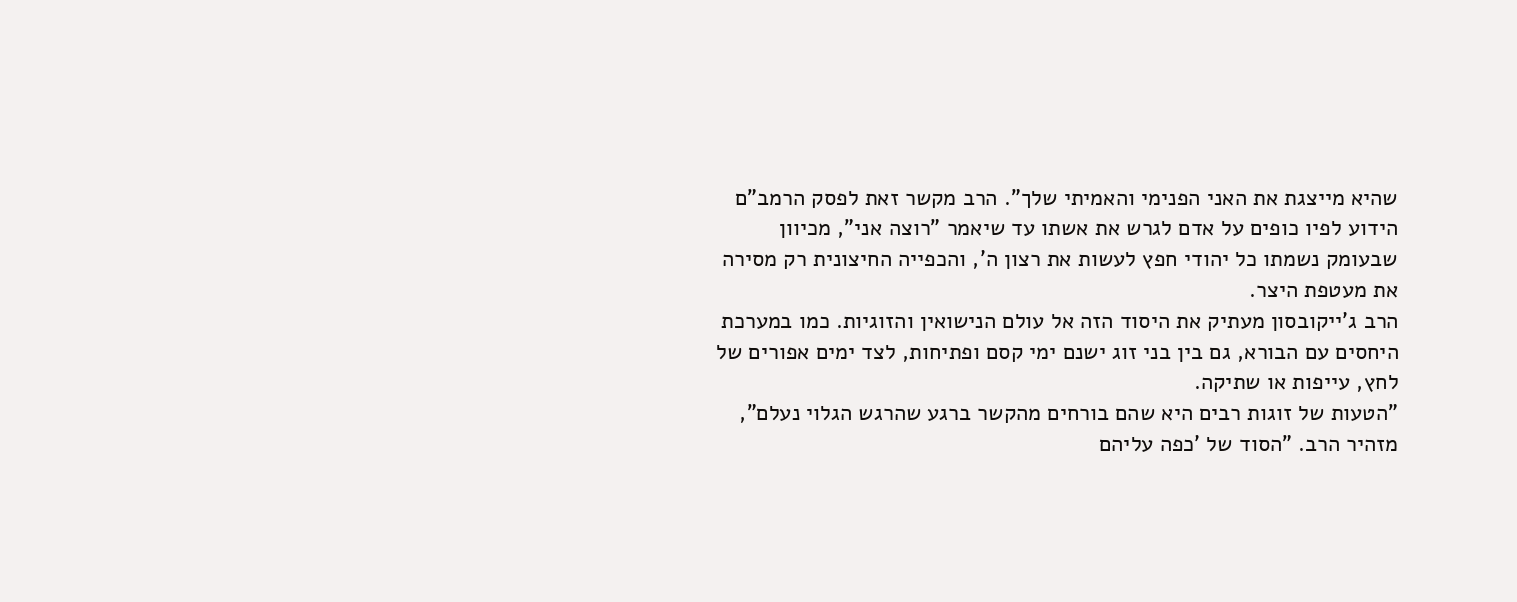שהיא מייצגת את האני הפנימי והאמיתי שלך". הרב מקשר זאת לפסק הרמב"ם הידוע לפיו כופים על אדם לגרש את אשתו עד שיאמר "רוצה אני", מכיוון שבעומק נשמתו כל יהודי חפץ לעשות את רצון ה', והכפייה החיצונית רק מסירה את מעטפת היצר.
הרב ג'ייקובסון מעתיק את היסוד הזה אל עולם הנישואין והזוגיות. כמו במערכת היחסים עם הבורא, גם בין בני זוג ישנם ימי קסם ופתיחות, לצד ימים אפורים של לחץ, עייפות או שתיקה.
"הטעות של זוגות רבים היא שהם בורחים מהקשר ברגע שהרגש הגלוי נעלם", מזהיר הרב. "הסוד של 'כפה עליהם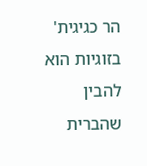הר כגיגית' בזוגיות הוא להבין שהברית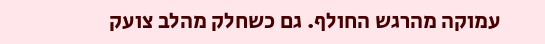עמוקה מהרגש החולף. גם כשחלק מהלב צועק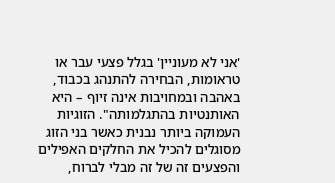'אני לא מעוניין' בגלל פצעי עבר או טראומות, הבחירה להתנהג בכבוד, באהבה ובמחויבות אינה זיוף – היא האותנטיות בהתגלמותה". הזוגיות העמוקה ביותר נבנית כאשר בני הזוג מסוגלים להכיל את החלקים האפילים והפצעים זה של זה מבלי לברוח,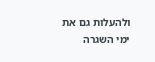ולהעלות גם את ימי השגרה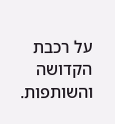על רכבת הקדושה והשותפות.